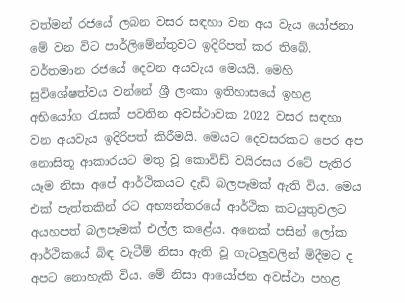වත්මන් රජයේ ලබන වසර සඳහා වන අය වැය යෝජනා මේ වන විට පාර්ලිමේන්තුවට ඉදිරිපත් කර තිබේ. වර්තමාන රජයේ දෙවන අයවැය මෙයයි. මෙහි සුවිශේෂත්වය වන්නේ ශ්‍රී ලංකා ඉතිහාසයේ ඉහළ අභියෝග රැසක් පවතින අවස්ථාවක 2022 වසර සඳහා වන අයවැය ඉදිරිපත් කිරීමයි. මෙයට දෙවසරකට පෙර අප නොසිතූ ආකාරයට මතු වූ කොවිඩ් වයිරසය රටේ පැතිර යෑම නිසා අපේ ආර්ථිකයට දැඩි බලපෑමක් ඇති විය. මෙය එක් පැත්තකින් රට අභ්‍යන්තරයේ ආර්ථික කටයුතුවලට අයහපත් බලපෑමක් එල්ල කළේය. අනෙක් පසින් ලෝක ආර්ථිකයේ බිඳ වැටීම් නිසා ඇති වූ ගැටලුවලින් මිදීමට ද අපට නොහැකි විය. මේ නිසා ආයෝජන අවස්ථා පහළ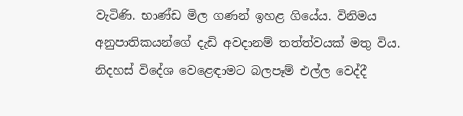වැටිණි. භාණ්ඩ මිල ගණන් ඉහළ ගියේය. විනිමය අනුපාතිකයන්ගේ දැඩි අවදානම් තත්ත්වයක් මතු විය. නිදහස් විදේශ වෙළෙඳාමට බලපෑම් එල්ල වෙද්දී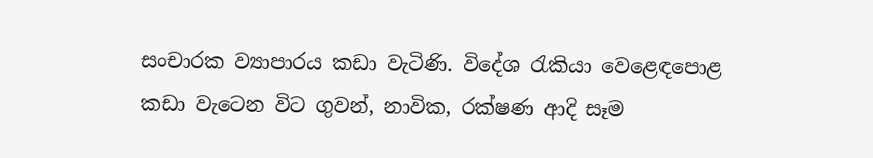සංචාරක ව්‍යාපාරය කඩා වැටිණි. විදේශ රැකියා වෙළෙඳපොළ කඩා වැටෙන විට ගුවන්, නාවික, රක්ෂණ ආදි සෑම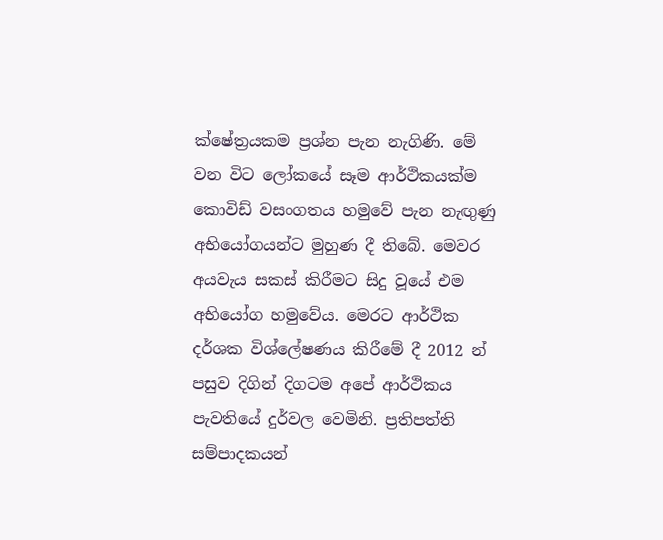ක්ෂේත්‍රයකම ප්‍රශ්න පැන නැගිණි. මේ වන විට ලෝකයේ සෑම ආර්ථිකයක්ම කොවිඩ් වසංගතය හමුවේ පැන නැඟුණු අභියෝගයන්ට මුහුණ දී තිබේ. මෙවර අයවැය සකස් කිරීමට සිදු වූයේ එම අභියෝග හමුවේය. මෙරට ආර්ථික දර්ශක විශ්ලේෂණය කිරීමේ දී 2012 න් පසුව දිගින් දිගටම අපේ ආර්ථිකය පැවතියේ දුර්වල වෙමිනි. ප්‍රතිපත්ති සම්පාදකයන්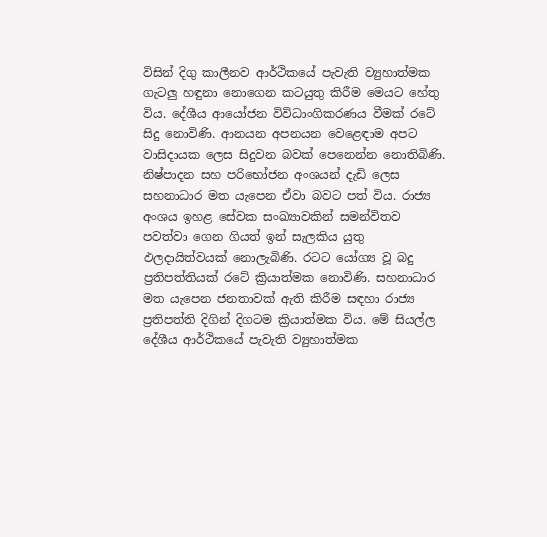විසින් දිගු කාලීනව ආර්ථිකයේ පැවැති ව්‍යුහාත්මක ගැටලු හඳුනා නොගෙන කටයුතු කිරීම මෙයට හේතු විය. දේශීය ආයෝජන විවිධාංගිකරණය වීමක් රටේ සිදු නොවිණි. ආනයන අපනයන වෙළෙඳාම අපට වාසිදායක ලෙස සිදුවන බවක් පෙනෙන්න නොතිබිණි. නිෂ්පාදන සහ පරිභෝජන අංශයන් දැඩි ලෙස සහනාධාර මත යැපෙන ඒවා බවට පත් විය. රාජ්‍ය අංශය ඉහළ සේවක සංඛ්‍යාවකින් සමන්විතව පවත්වා ගෙන ගියත් ඉන් සැලකිය යුතු ඵලදායිත්වයක් නොලැබිණි. රටට යෝග්‍ය වූ බදු ප්‍රතිපත්තියක් රටේ ක්‍රියාත්මක නොවිණි. සහනාධාර මත යැපෙන ජනතාවක් ඇති කිරීම සඳහා රාජ්‍ය ප්‍රතිපත්ති දිගින් දිගටම ක්‍රියාත්මක විය. මේ සියල්ල දේශීය ආර්ථිකයේ පැවැති ව්‍යුහාත්මක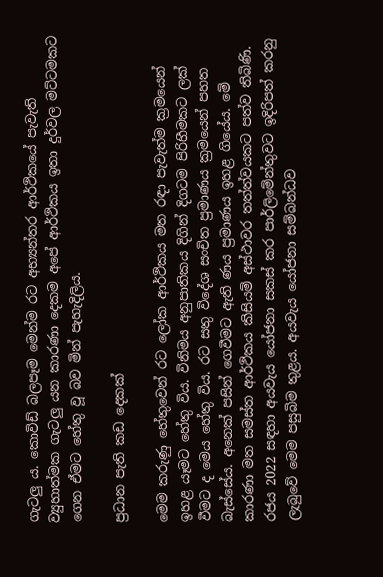ගැටලු ය. කොවිඩ් බලපෑම මෙන්ම රට අභ්‍යන්තර ආර්ථිකයේ පැවැති ව්‍යුහාත්මක ගැටලු යන කාරණා දෙකම අපේ ආර්ථිකය ඉතා දුර්වල මට්ටමකට ගෙන ඒමට හේතු වූ බව මින් පැහැදිලිය.

ප්‍රධාන පැති කඩ දෙකක්

මෙම කරුණු හේතුවෙන් රට ලෝක ආර්ථිකය මත රඳා පැවැත්ම ක්‍රමයෙන් ඉහළ යෑමට හේතු විය. විනිමය අනුපාතිකය දිගින් දිගටම පිරිහීමකට ලක් වීමට ද මෙය හේතු විය. රට සතු විදේශ සංචිත ප්‍රමාණය ක්‍රමයෙන් පහත බැස්සේය. අනෙක් පසින් ගෙවීමට ඇති ණය ප්‍රමාණය ඉහළ ගියේය. මේ කාරණා මත සමස්ත ආර්ථිකය කිසියම් අස්ථාවර තත්ත්වයකට පත්ව තිබිණි. රජය 2022 සඳහා අයවැය යෝජනා සකස් කර පාර්ලිමේන්තුවට ඉදිරිපත් කරනු ලැබුවේ මෙම පසුබිම තුළය. අයවැය යෝජනා සම්බන්ධව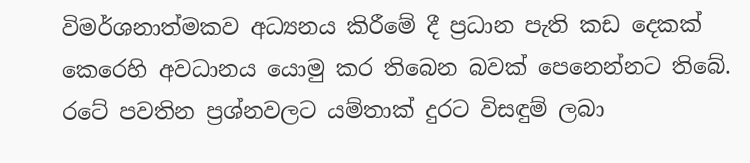විමර්ශනාත්මකව අධ්‍යනය කිරීමේ දී ප්‍රධාන පැති කඩ දෙකක් කෙරෙහි අවධානය යොමු කර තිබෙන බවක් පෙනෙන්නට තිබේ. රටේ පවතින ප්‍රශ්නවලට යම්තාක් දුරට විසඳුම් ලබා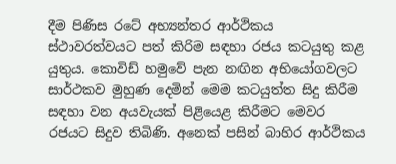දීම පිණිස රටේ අභ්‍යන්තර ආර්ථිකය ස්ථාවරත්වයට පත් කිරිම සඳහා රජය කටයුතු කළ යුතුය. කොවිඩ් හමුවේ පැන නඟින අභියෝගවලට සාර්ථකව මුහුණ දෙමින් මෙම කටයුත්ත සිදු කිරීම සඳහා වන අයවැයක් පිළියෙළ කිරීමට මෙවර රජයට සිදුව තිබිණි. අනෙක් පසින් බාහිර ආර්ථිකය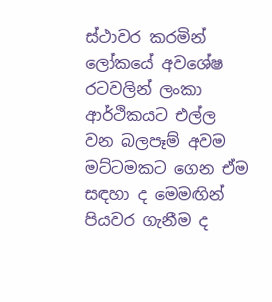ස්ථාවර කරමින් ලෝකයේ අවශේෂ රටවලින් ලංකා ආර්ථිකයට එල්ල වන බලපෑම් අවම මට්ටමකට ගෙන ඒම සඳහා ද මෙමඟින් පියවර ගැනීම ද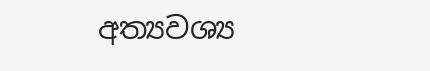අත්‍යවශ්‍ය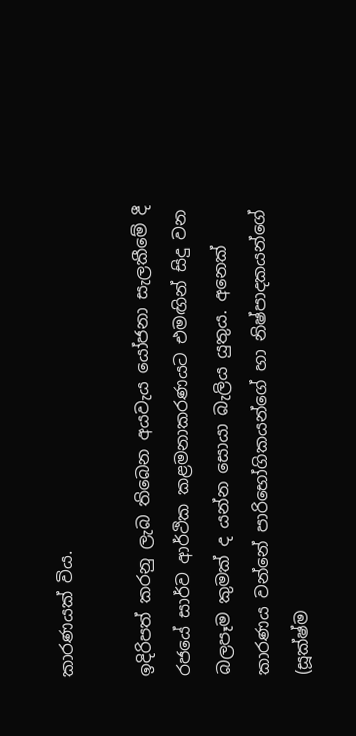කාරණයක් විය.

ඉදිරිපත් කරනු ලැබ තිබෙන අයවැය යෝජනා සැලකීමේ දී රජයේ සාර්ව ආර්ථික කළමනාකරණයට එමඟින් සිදු වන බලපෑම කුමක් ද යන්න සොයා බැලිය යුතුය. අනෙක් කාරණය වන්නේ පාරිභෝගිකයන්ගේ හා නිෂ්පාදකයන්ගේ (සූක්ෂ්ම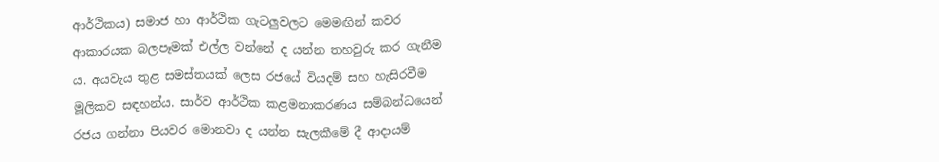ආර්ථිකය) සමාජ හා ආර්ථික ගැටලුවලට මෙමඟින් කවර ආකාරයක බලපෑමක් එල්ල වන්නේ ද යන්න තහවුරු කර ගැනීම ය. අයවැය තුළ සමස්තයක් ලෙස රජයේ වියදම් සහ හැසිරවීම මූලිකව සඳහන්ය. සාර්ව ආර්ථික කළමනාකරණය සම්බන්ධයෙන් රජය ගන්නා පියවර මොනවා ද යන්න සැලකීමේ දී ආදායම්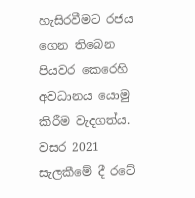හැසිරවීමට රජය ගෙන තිබෙන පියවර කෙරෙහි අවධානය යොමු කිරීම වැදගත්ය. වසර 2021 සැලකීමේ දී රටේ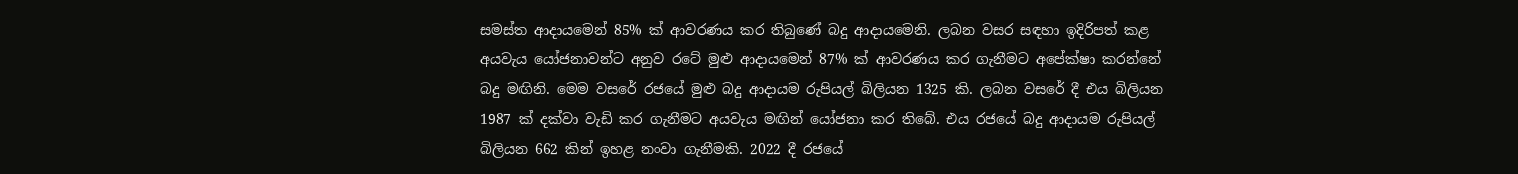සමස්ත ආදායමෙන් 85% ක් ආවරණය කර තිබුණේ බදු ආදායමෙනි. ලබන වසර සඳහා ඉදිරිපත් කළ අයවැය යෝජනාවන්ට අනුව රටේ මුළු ආදායමෙන් 87% ක් ආවරණය කර ගැනීමට අපේක්ෂා කරන්නේ බදු මඟිනි. මෙම වසරේ රජයේ මුළු බදු ආදායම රුපියල් බිලියන 1325 කි. ලබන වසරේ දී එය බිලියන 1987 ක් දක්වා වැඩි කර ගැනීමට අයවැය මඟින් යෝජනා කර තිබේ. එය රජයේ බදු ආදායම රුපියල් බිලියන 662 කින් ඉහළ නංවා ගැනීමකි. 2022 දී රජයේ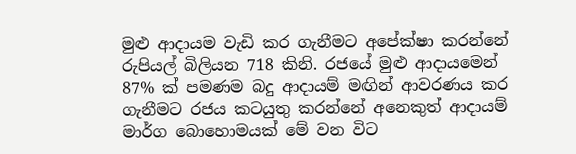මුළු ආදායම වැඩි කර ගැනීමට අපේක්ෂා කරන්නේ රුපියල් බිලියන 718 කිනි. රජයේ මුළු ආදායමෙන් 87% ක් පමණම බදු ආදායම් මඟින් ආවරණය කර ගැනීමට රජය කටයුතු කරන්නේ අනෙකුත් ආදායම් මාර්ග බොහොමයක් මේ වන විට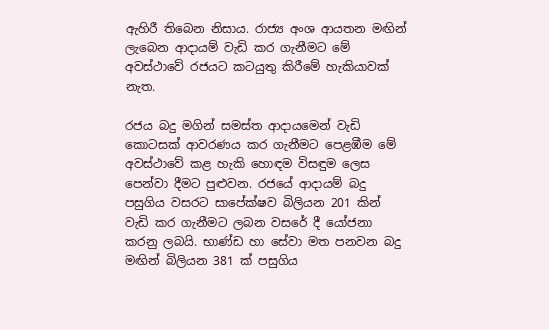ඇහිරී තිබෙන නිසාය. රාජ්‍ය අංශ ආයතන මඟින් ලැබෙන ආදායම් වැඩි කර ගැනීමට මේ අවස්ථාවේ රජයට කටයුතු කිරීමේ හැකියාවක් නැත.

රජය බදු මගින් සමස්ත ආදායමෙන් වැඩි කොටසක් ආවරණය කර ගැනීමට පෙළඹීම මේ අවස්ථාවේ කළ හැකි හොඳම විසඳුම ලෙස පෙන්වා දීමට පුළුවන. රජයේ ආදායම් බදු පසුගිය වසරට සාපේක්ෂව බිලියන 201 කින් වැඩි කර ගැනීමට ලබන වසරේ දී යෝජනා කරනු ලබයි. භාණ්ඩ හා සේවා මත පනවන බදු මඟින් බිලියන 381 ක් පසුගිය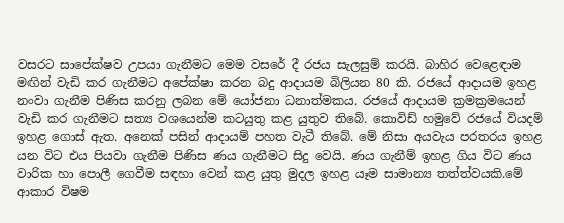වසරට සාපේක්ෂව උපයා ගැනීමට මෙම වසරේ දී රජය සැලසුම් කරයි. බාහිර වෙළෙඳාම මඟින් වැඩි කර ගැනීමට අපේක්ෂා කරන බදු ආදායම බිලියන 80 කි. රජයේ ආදායම ඉහළ නංවා ගැනීම පිණිස කරනු ලබන මේ යෝජනා ධනාත්මකය. රජයේ ආදායම ක්‍රමක්‍රමයෙන් වැඩි කර ගැනීමට සත්‍ය වශයෙන්ම කටයුතු කළ යුතුව තිබේ. කොවිඩ් හමුවේ රජයේ වියදම් ඉහළ ගොස් ඇත. අනෙක් පසින් ආදායම් පහත වැටී තිබේ. මේ නිසා අයවැය පරතරය ඉහළ යන විට එය පියවා ගැනීම පිණිස ණය ගැනීමට සිදු වෙයි. ණය ගැනීම් ඉහළ ගිය විට ණය වාරික හා පොලී ගෙවීම සඳහා වෙන් කළ යුතු මුදල ඉහළ යෑම සාමාන්‍ය තත්ත්වයකි.මේ ආකාර විෂම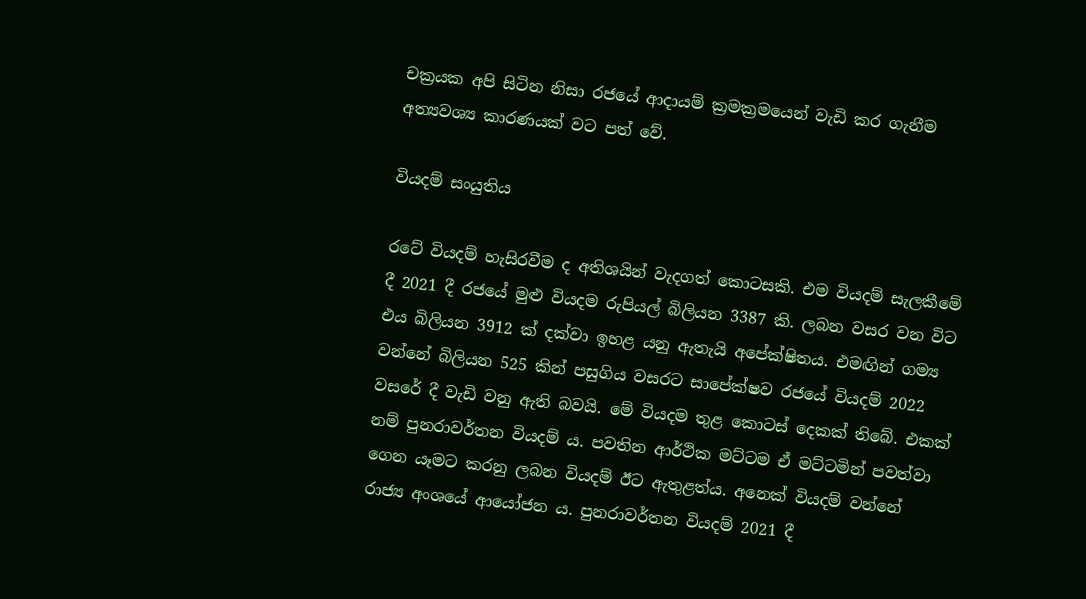චක්‍රයක අපි සිටින නිසා රජයේ ආදායම් ක්‍රමක්‍රමයෙන් වැඩි කර ගැනීම අත්‍යවශ්‍ය කාරණයක් වට පත් වේ.

වියදම් සංයුතිය

රටේ වියදම් හැසිරවීම ද අතිශයින් වැදගත් කොටසකි. එම වියදම් සැලකීමේ දී 2021 දී රජයේ මුළු වියදම රුපියල් බිලියන 3387 කි. ලබන වසර වන විට එය බිලියන 3912 ක් දක්වා ඉහළ යනු ඇතැයි අපේක්ෂිතය. එමඟින් ගම්‍ය වන්නේ බිලියන 525 කින් පසුගිය වසරට සාපේක්ෂව රජයේ වියදම් 2022 වසරේ දී වැඩි වනු ඇති බවයි. මේ වියදම තුළ කොටස් දෙකක් තිබේ. එකක් නම් පුනරාවර්තන වියදම් ය. පවතින ආර්ථික මට්ටම ඒ මට්ටමින් පවත්වා ගෙන යෑමට කරනු ලබන වියදම් ඊට ඇතුළත්ය. අනෙක් වියදම් වන්නේ රාජ්‍ය අංශයේ ආයෝජන ය. පුනරාවර්තන වියදම් 2021 දී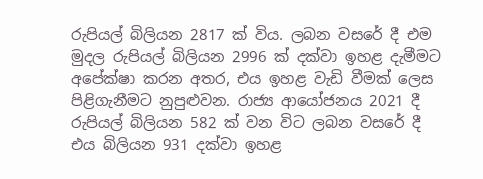රුපියල් බිලියන 2817 ක් විය. ලබන වසරේ දී එම මුදල රුපියල් බිලියන 2996 ක් දක්වා ඉහළ දැමීමට අපේක්ෂා කරන අතර, එය ඉහළ වැඩි වීමක් ලෙස පිළිගැනීමට නුපුළුවන. රාජ්‍ය ආයෝජනය 2021 දී රුපියල් බිලියන 582 ක් වන විට ලබන වසරේ දී එය බිලියන 931 දක්වා ඉහළ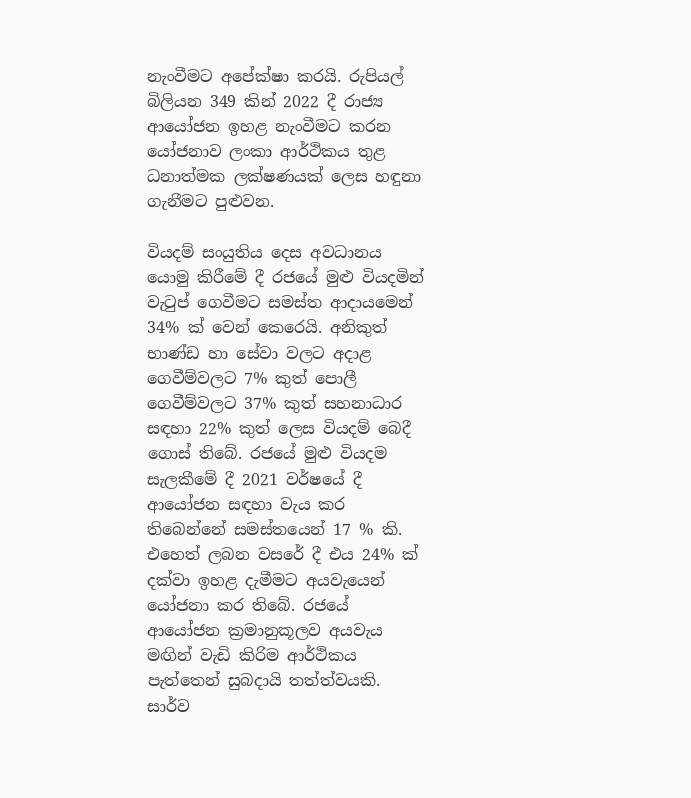නැංවීමට අපේක්ෂා කරයි. රුපියල් බිලියන 349 කින් 2022 දී රාජ්‍ය ආයෝජන ඉහළ නැංවීමට කරන යෝජනාව ලංකා ආර්ථිකය තුළ ධනාත්මක ලක්ෂණයක් ලෙස හඳුනා ගැනීමට පුළුවන.

වියදම් සංයුතිය දෙස අවධානය යොමු කිරීමේ දී රජයේ මුළු වියදමින් වැටුප් ගෙවීමට සමස්ත ආදායමෙන් 34% ක් වෙන් කෙරෙයි. අනිකුත් භාණ්ඩ හා සේවා වලට අදාළ ගෙවීම්වලට 7% කුත් පොලී ගෙවීම්වලට 37% කුත් සහනාධාර සඳහා 22% කුත් ලෙස වියදම් බෙදී ගොස් තිබේ. රජයේ මුළු වියදම සැලකීමේ දී 2021 වර්ෂයේ දී ආයෝජන සඳහා වැය කර තිබෙන්නේ සමස්තයෙන් 17 % කි. එහෙත් ලබන වසරේ දී එය 24% ක් දක්වා ඉහළ දැමීමට අයවැයෙන් යෝජනා කර තිබේ. රජයේ ආයෝජන ක්‍රමානුකූලව අයවැය මඟින් වැඩි කිරිම ආර්ථිකය පැත්තෙන් සුබදායි තත්ත්වයකි. සාර්ව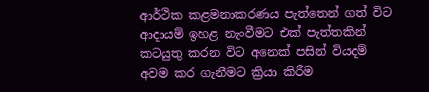ආර්ථික කළමනාකරණය පැත්තෙන් ගත් විට ආදායම් ඉහළ නැංවීමට එක් පැත්තකින් කටයුතු කරන විට අනෙක් පසින් වියදම් අවම කර ගැනීමට ක්‍රියා කිරීම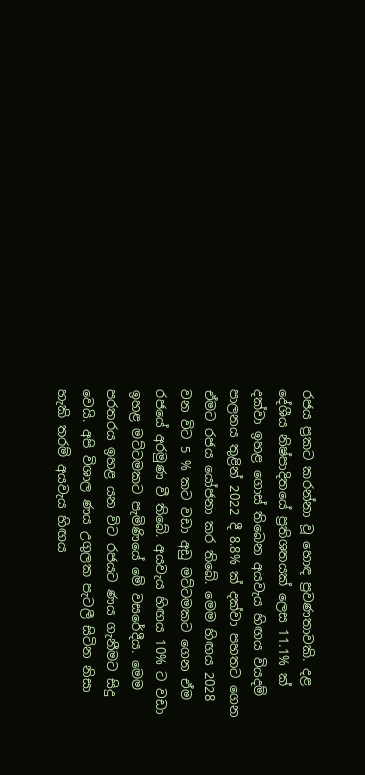රජය ප්‍රකට කරන්නා වූ හොඳ ප්‍රවණතාවකි. දළ දේශීය නිෂ්පාදිතයේ ප්‍රතිශතයක් ලෙස 11.1% ක් දක්වා ඉහළ ගොස් තිබෙන අයවැය හිඟය වියදම් පාලනය තුළින් 2022 දී 8.8% ක් දක්වා පහතට ගෙන ඒමට රජය යෝජනා කර තිබේ. මෙම හිඟය 2028 වන විට 5 % කට වඩා අඩු මට්ටමකට ගෙන ඒම රජයේ අරමුණ වී තිබේ. අයවැය හිඟය 10% ට වඩා ඉහළ මට්ටමකට පැමිණියේ මේ වසරේදීය. මෙම පරතරය ඉහළ යන විට රජයට ණය ගැනීමට සිදු වෙයි. අපි විශාල ණය උගුලක පැටලී සිටින නිසා හැකි තරම් අයවැය හිඟය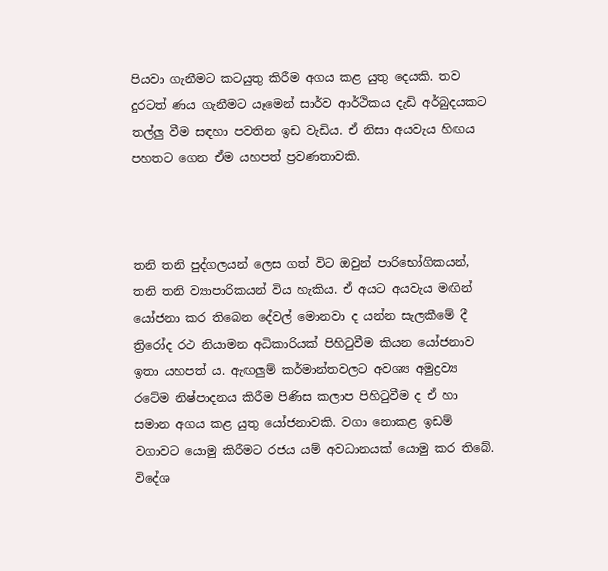පියවා ගැනීමට කටයුතු කිරීම අගය කළ යුතු දෙයකි. තව දුරටත් ණය ගැනීමට යෑමෙන් සාර්ව ආර්ථිකය දැඩි අර්බුදයකට තල්ලු වීම සඳහා පවතින ඉඩ වැඩිය. ඒ නිසා අයවැය හිඟය පහතට ගෙන ඒම යහපත් ප්‍රවණතාවකි.



තනි තනි පුද්ගලයන් ලෙස ගත් විට ඔවුන් පාරිභෝගිකයන්, තනි තනි ව්‍යාපාරිකයන් විය හැකිය. ඒ අයට අයවැය මඟින් යෝජනා කර තිබෙන දේවල් මොනවා ද යන්න සැලකීමේ දී ත්‍රිරෝද රථ නියාමන අධිකාරියක් පිහිටුවීම කියන යෝජනාව ඉතා යහපත් ය. ඇඟලුම් කර්මාන්තවලට අවශ්‍ය අමුද්‍රව්‍ය රටේම නිෂ්පාදනය කිරීම පිණිස කලාප පිහිටුවීම ද ඒ හා සමාන අගය කළ යුතු යෝජනාවකි. වගා නොකළ ඉඩම් වගාවට යොමු කිරීමට රජය යම් අවධානයක් යොමු කර තිබේ. විදේශ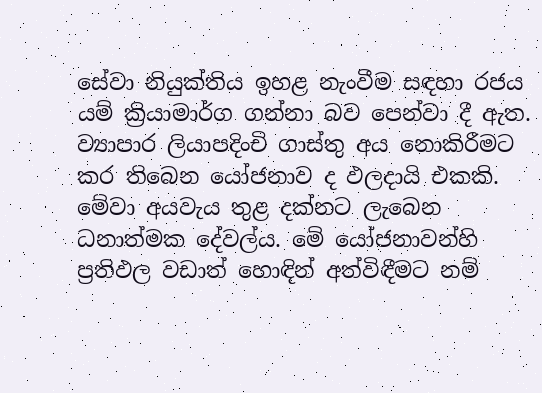සේවා නියුක්තිය ඉහළ නැංවීම සඳහා රජය යම් ක්‍රියාමාර්ග ගන්නා බව පෙන්වා දී ඇත. ව්‍යාපාර ලියාපදිංචි ගාස්තු අය නොකිරීමට කර තිබෙන යෝජනාව ද ඵලදායි එකකි. මේවා අයවැය තුළ දක්නට ලැබෙන ධනාත්මක දේවල්ය. මේ යෝජනාවන්හි ප්‍රතිඵල වඩාත් හොඳින් අත්විඳීමට නම්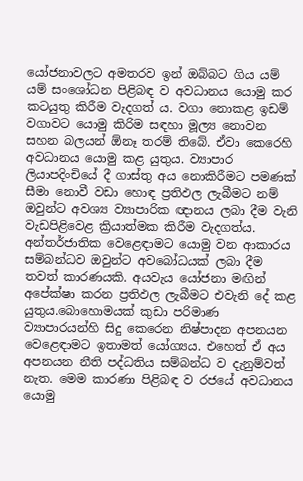යෝජනාවලට අමතරව ඉන් ඔබ්බට ගිය යම් යම් සංශෝධන පිළිබඳ ව අවධානය යොමු කර කටයුතු කිරීම වැදගත් ය. වගා නොකළ ඉඩම් වගාවට යොමු කිරිම සඳහා මූල්‍ය නොවන සහන බලයන් ඕනෑ තරම් තිබේ. ඒවා කෙරෙහි අවධානය යොමු කළ යුතුය. ව්‍යාපාර ලියාපදිංචියේ දී ගාස්තු අය නොකිරීමට පමණක් සීමා නොවී වඩා හොඳ ප්‍රතිඵල ලැබීමට නම් ඔවුන්ට අවශ්‍ය ව්‍යාපාරික ඥානය ලබා දීම වැනි වැඩපිළිවෙළ ක්‍රියාත්මක කිරීම වැදගත්ය. අන්තර්ජාතික වෙළෙඳාමට යොමු වන ආකාරය සම්බන්ධව ඔවුන්ට අවබෝධයක් ලබා දීම තවත් කාරණයකි. අයවැය යෝජනා මඟින් අපේක්ෂා කරන ප්‍රතිඵල ලැබීමට එවැනි දේ කළ යුතුය.බොහොමයක් කුඩා පරිමාණ ව්‍යාපාරයන්හි සිදු කෙරෙන නිෂ්පාදන අපනයන වෙළෙඳාමට ඉතාමත් යෝග්‍යය. එහෙත් ඒ අය අපනයන නීති පද්ධතිය සම්බන්ධ ව දැනුම්වත් නැත. මෙම කාරණා පිළිබඳ ව රජයේ අවධානය යොමු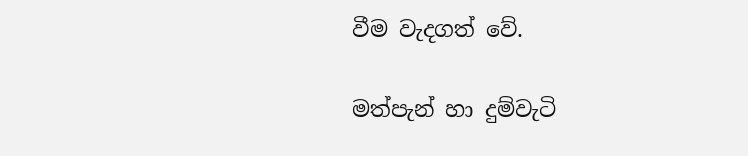වීම වැදගත් වේ.

මත්පැන් හා දුම්වැටි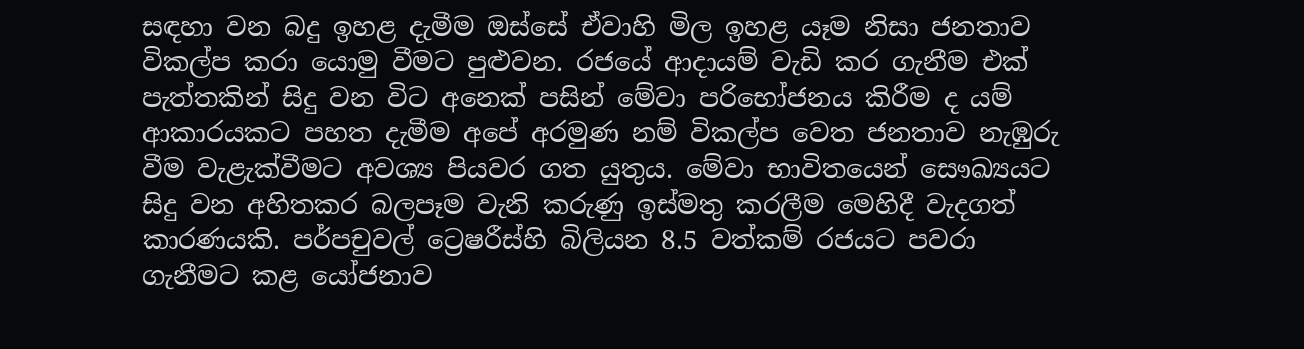සඳහා වන බදු ඉහළ දැමීම ඔස්සේ ඒවාහි මිල ඉහළ යෑම නිසා ජනතාව විකල්ප කරා යොමු වීමට පුළුවන. රජයේ ආදායම් වැඩි කර ගැනීම එක් පැත්තකින් සිදු වන විට අනෙක් පසින් මේවා පරිභෝජනය කිරීම ද යම් ආකාරයකට පහත දැමීම අපේ අරමුණ නම් විකල්ප වෙත ජනතාව නැඹුරු වීම වැළැක්වීමට අවශ්‍ය පියවර ගත යුතුය. මේවා භාවිතයෙන් සෞඛ්‍යයට සිදු වන අහිතකර බලපෑම වැනි කරුණු ඉස්මතු කරලීම මෙහිදී වැදගත් කාරණයකි. පර්පචුවල් ට්‍රෙෂරීස්හි බිලියන 8.5 වත්කම් රජයට පවරා ගැනීමට කළ යෝජනාව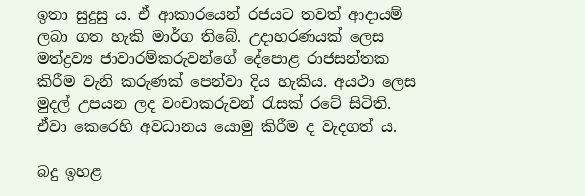ඉතා සුදුසු ය. ඒ ආකාරයෙන් රජයට තවත් ආදායම් ලබා ගත හැකි මාර්ග තිබේ. උදාහරණයක් ලෙස මත්ද්‍රව්‍ය ජාවාරම්කරුවන්ගේ දේපොළ රාජසන්තක කිරීම වැනි කරුණක් පෙන්වා දිය හැකිය. අයථා ලෙස මුදල් උපයන ලද වංචාකරුවන් රැසක් රටේ සිටිති. ඒවා කෙරෙහි අවධානය යොමු කිරීම ද වැදගත් ය.

බදු ඉහළ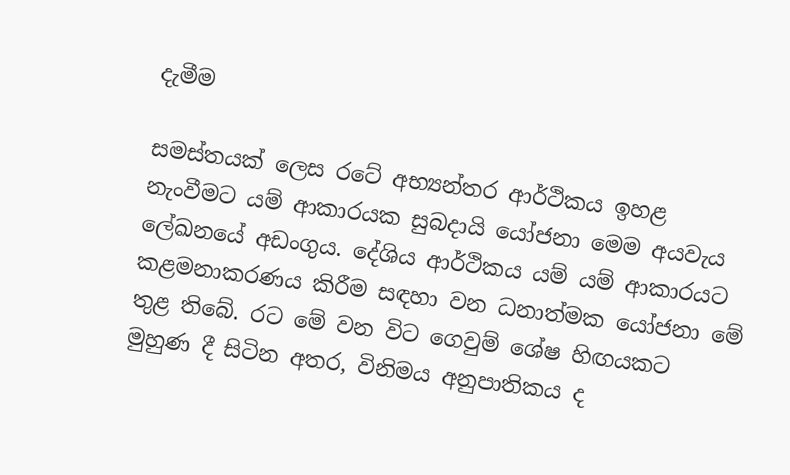දැමීම

සමස්තයක් ලෙස රටේ අභ්‍යන්තර ආර්ථිකය ඉහළ නැංවීමට යම් ආකාරයක සුබදායි යෝජනා මෙම අයවැය ලේඛනයේ අඩංගුය. දේශිය ආර්ථිකය යම් යම් ආකාරයට කළමනාකරණය කිරීම සඳහා වන ධනාත්මක යෝජනා මේ තුළ තිබේ. රට මේ වන විට ගෙවුම් ශේෂ හිඟයකට මුහුණ දී සිටින අතර, විනිමය අනුපාතිකය ද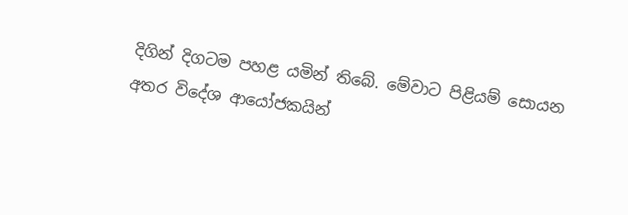දිගින් දිගටම පහළ යමින් තිබේ. මේවාට පිළියම් සොයන අතර විදේශ ආයෝජකයින්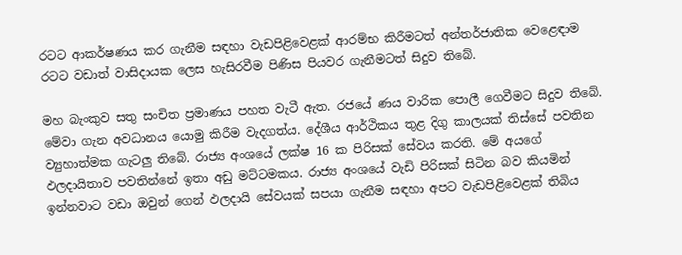රටට ආකර්ෂණය කර ගැනීම සඳහා වැඩපිළිවෙළක් ආරම්භ කිරීමටත් අන්තර්ජාතික වෙළෙඳාම රටට වඩාත් වාසිදායක ලෙස හැසිරවීම පිණිස පියවර ගැනීමටත් සිදුව තිබේ.

මහ බැංකුව සතු සංචිත ප්‍රමාණය පහත වැටී ඇත. රජයේ ණය වාරික පොලී ගෙවීමට සිදුව තිබේ. මේවා ගැන අවධානය යොමු කිරීම වැදගත්ය. දේශීය ආර්ථිකය තුළ දිගු කාලයක් තිස්සේ පවතින ව්‍යුහාත්මක ගැටලු තිබේ. රාජ්‍ය අංශයේ ලක්ෂ 16 ක පිරිසක් සේවය කරති. මේ අයගේ ඵලදායිතාව පවතින්නේ ඉතා අඩු මට්ටමකය. රාජ්‍ය අංශයේ වැඩි පිරිසක් සිටින බව කියමින් ඉන්නවාට වඩා ඔවුන් ගෙන් ඵලදායි සේවයක් සපයා ගැනීම සඳහා අපට වැඩපිළිවෙළක් තිබිය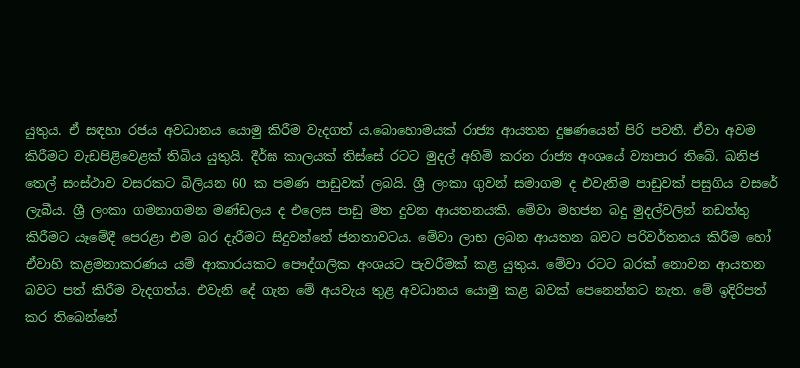යුතුය. ඒ සඳහා රජය අවධානය යොමු කිරීම වැදගත් ය.බොහොමයක් රාජ්‍ය ආයතන දුෂණයෙන් පිරි පවතී. ඒවා අවම කිරීමට වැඩපිළිවෙළක් තිබිය යුතුයි. දීර්ඝ කාලයක් තිස්සේ රටට මුදල් අහිමි කරන රාජ්‍ය අංශයේ ව්‍යාපාර තිබේ. ඛනිජ තෙල් සංස්ථාව වසරකට බිලියන 60 ක පමණ පාඩුවක් ලබයි. ශ්‍රී ලංකා ගුවන් සමාගම ද එවැනිම පාඩුවක් පසුගිය වසරේ ලැබීය. ශ්‍රී ලංකා ගමනාගමන මණ්ඩලය ද එලෙස පාඩු මත දුවන ආයතනයකි. මේවා මහජන බදු මුදල්වලින් නඩත්තු කිරීමට යෑමේදී පෙරළා එම බර දැරීමට සිදුවන්නේ ජනතාවටය. මේවා ලාභ ලබන ආයතන බවට පරිවර්තනය කිරීම හෝ ඒවාහි කළමනාකරණය යම් ආකාරයකට පෞද්ගලික අංශයට පැවරීමක් කළ යුතුය. මේවා රටට බරක් නොවන ආයතන බවට පත් කිරීම වැදගත්ය. එවැනි දේ ගැන මේ අයවැය තුළ අවධානය යොමු කළ බවක් පෙනෙන්නට නැත. මේ ඉදිරිපත් කර තිබෙන්නේ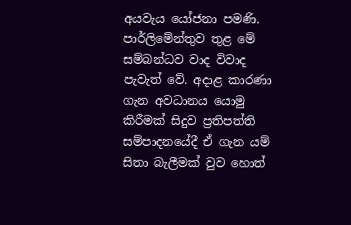අයවැය යෝජනා පමණි. පාර්ලිමේන්තුව තුළ මේ සම්බන්ධව වාද විවාද පැවැත් වේ. අදාළ කාරණා ගැන අවධානය යොමු කිරීමක් සිදුව ප්‍රතිපත්ති සම්පාදනයේදී ඒ ගැන යම් සිතා බැලීමක් වුව හොත්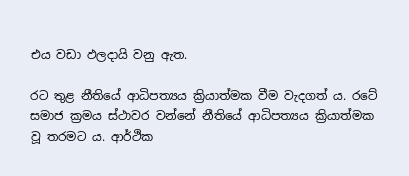එය වඩා ඵලදායි වනු ඇත.

රට තුළ නීතියේ ආධිපත්‍යය ක්‍රියාත්මක වීම වැදගත් ය. රටේ සමාජ ක්‍රමය ස්ථාවර වන්නේ නීතියේ ආධිපත්‍යය ක්‍රියාත්මක වූ තරමට ය. ආර්ථික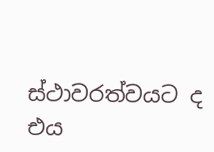ස්ථාවරත්වයට ද එය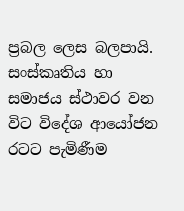ප්‍රබල ලෙස බලපායි. සංස්කෘතිය හා සමාජය ස්ථාවර වන විට විදේශ ආයෝජන රටට පැමිණීම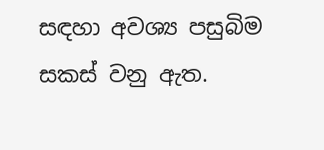සඳහා අවශ්‍ය පසුබිම සකස් වනු ඇත.